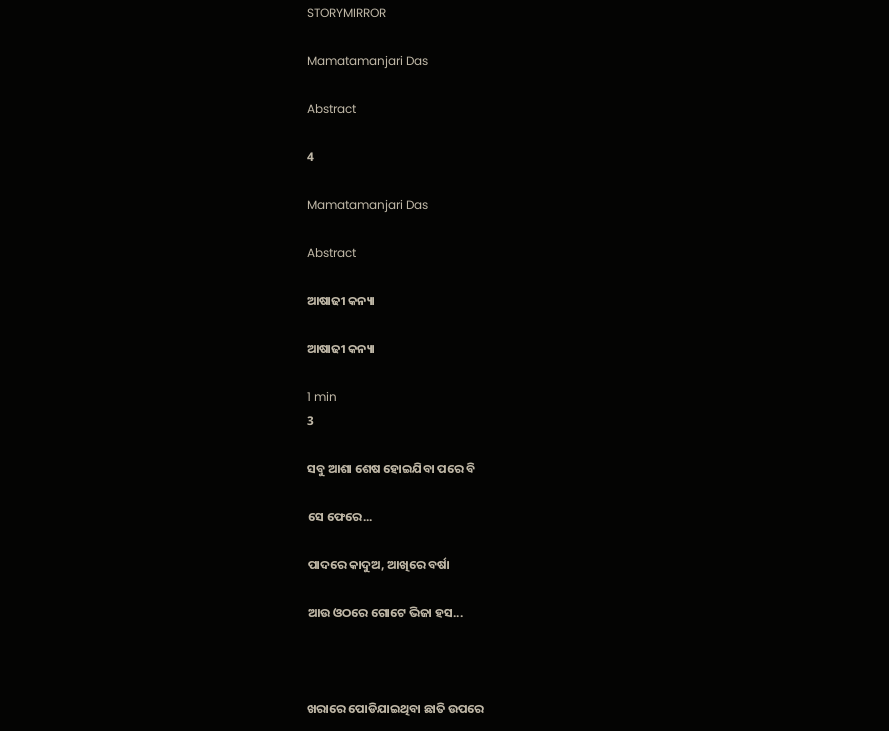STORYMIRROR

Mamatamanjari Das

Abstract

4

Mamatamanjari Das

Abstract

ଆଷାଢୀ କନ୍ୟା

ଆଷାଢୀ କନ୍ୟା

1 min
3

ସବୁ ଆଶା ଶେଷ ହୋଇଯିବା ପରେ ବି

ସେ ଫେରେ...

ପାଦରେ କାଦୁଅ, ଆଖିରେ ବର୍ଷା

ଆଉ ଓଠରେ ଗୋଟେ ଭିଜା ହସ...



ଖରାରେ ପୋଡିଯାଇଥିବା ଛାତି ଉପରେ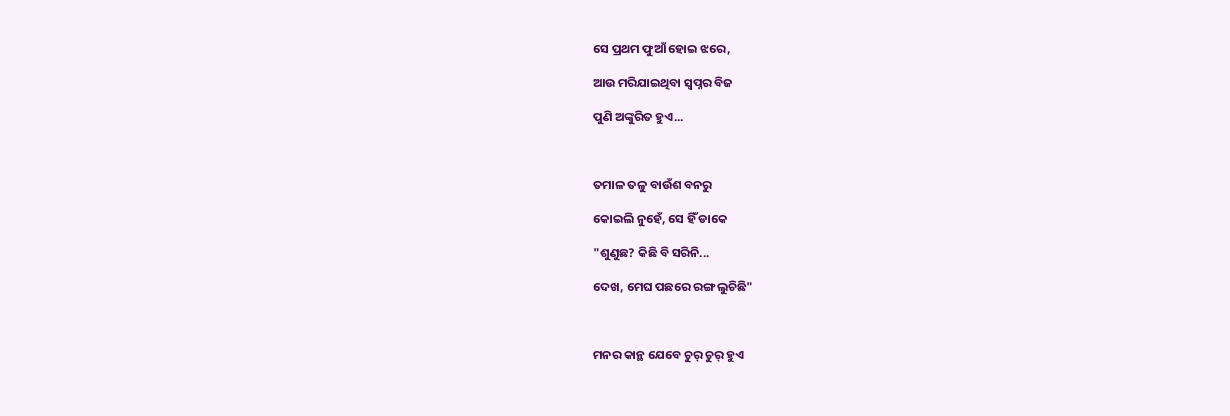ସେ ପ୍ରଥମ ଫୁଆଁ ହୋଇ ଝରେ,

ଆଉ ମରିଯାଇଥିବା ସ୍ୱପ୍ନର ବିଜ

ପୁଣି ଅଙ୍କୁରିତ ହୁଏ...



ତମାଳ ତଳୁ ବାଉଁଶ ବନରୁ

କୋଇଲି ନୁହେଁ, ସେ ହିଁ ଡାକେ

"ଶୁଣୁଛ? କିଛି ବି ସରିନି...

ଦେଖ, ମେଘ ପଛରେ ରଙ୍ଗ ଲୁଚିଛି"



ମନର କାନ୍ଥ ଯେବେ ଚୁର୍ ଚୁର୍ ହୁଏ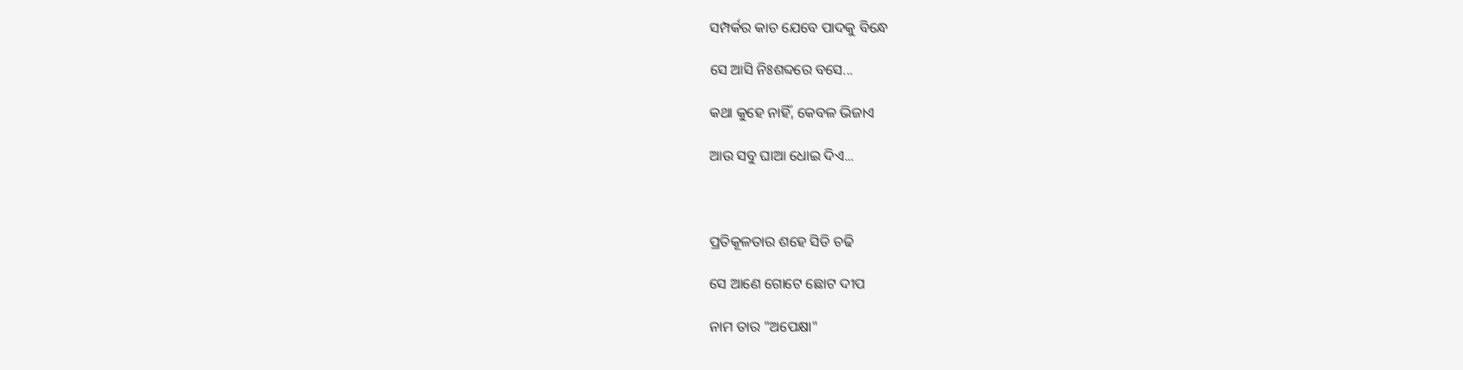ସମ୍ପର୍କର କାଚ ଯେବେ ପାଦକୁ ବିନ୍ଧେ

ସେ ଆସି ନିଃଶବ୍ଦରେ ବସେ...

କଥା କୁହେ ନାହିଁ, କେବଳ ଭିଜାଏ

ଆଉ ସବୁ ଘାଆ ଧୋଇ ଦିଏ...



ପ୍ରତିକୂଳତାର ଶହେ ସିଡି ଚଢି

ସେ ଆଣେ ଗୋଟେ ଛୋଟ ଦୀପ

ନାମ ତାର "ଅପେକ୍ଷା"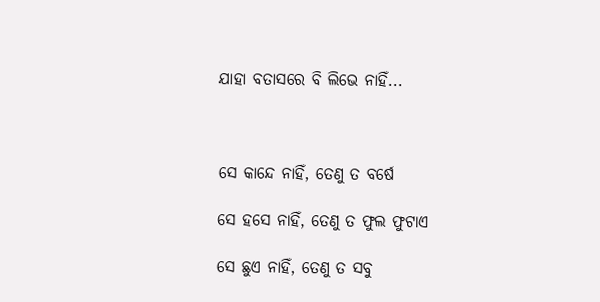ଯାହା ବତାସରେ ବି ଲିଭେ ନାହିଁ...



ସେ କାନ୍ଦେ ନାହିଁ, ତେଣୁ ତ ବର୍ଷେ

ସେ ହସେ ନାହିଁ, ତେଣୁ ତ ଫୁଲ ଫୁଟାଏ

ସେ ଛୁଏ ନାହିଁ, ତେଣୁ ତ ସବୁ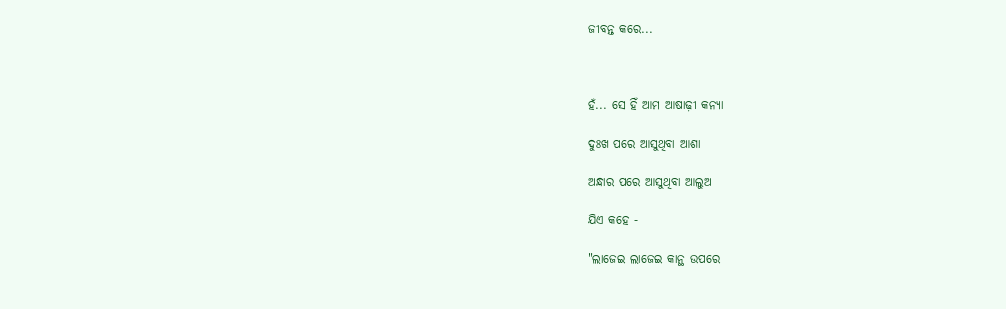ଜୀବନ୍ତ କରେ...



ହଁ... ସେ ହିଁ ଆମ ଆଷାଢ଼ୀ କନ୍ୟା

ଦୁଃଖ ପରେ ଆସୁଥିବା ଆଶା

ଅନ୍ଧାର ପରେ ଆସୁଥିବା ଆଲୁଅ

ଯିଏ କହେ -

"ଲାଜେଇ ଲାଜେଇ କାନ୍ଥ ଉପରେ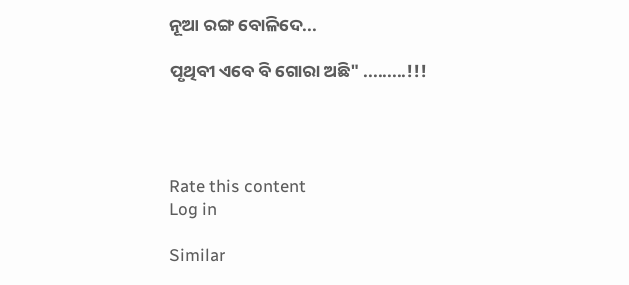ନୂଆ ରଙ୍ଗ ବୋଳିଦେ...

ପୃଥିବୀ ଏବେ ବି ଗୋରା ଅଛି" .........!!!




Rate this content
Log in

Similar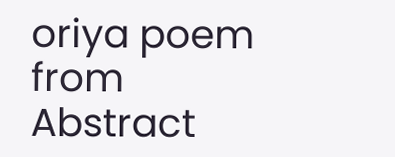oriya poem from Abstract